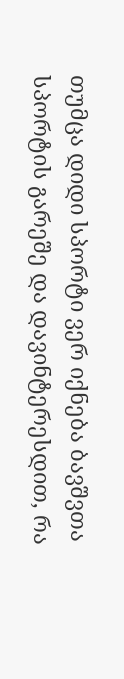თუმცა დიდი სპორტი ვერ იქნება ბავშვთა სპორტის გარეშე და დავინტერესდით, რა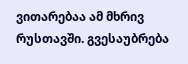ვითარებაა ამ მხრივ რუსთავში. გვესაუბრება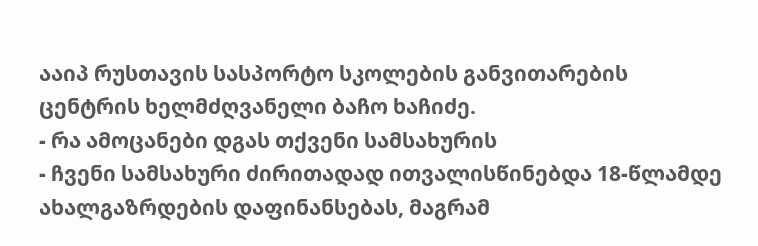ააიპ რუსთავის სასპორტო სკოლების განვითარების ცენტრის ხელმძღვანელი ბაჩო ხაჩიძე.
- რა ამოცანები დგას თქვენი სამსახურის
- ჩვენი სამსახური ძირითადად ითვალისწინებდა 18-წლამდე ახალგაზრდების დაფინანსებას, მაგრამ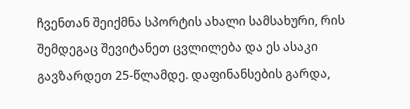ჩვენთან შეიქმნა სპორტის ახალი სამსახური, რის შემდეგაც შევიტანეთ ცვლილება და ეს ასაკი გავზარდეთ 25-წლამდე. დაფინანსების გარდა,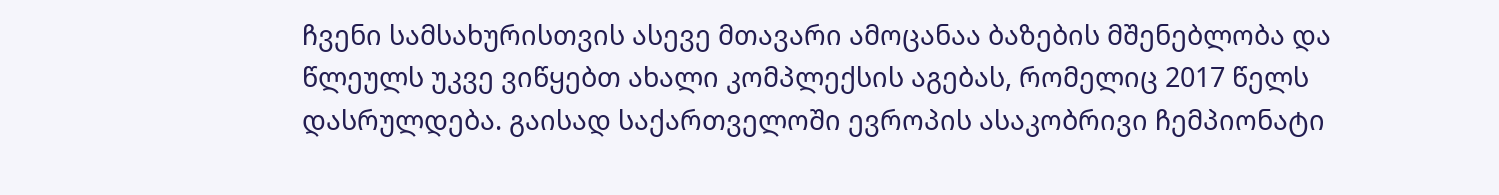ჩვენი სამსახურისთვის ასევე მთავარი ამოცანაა ბაზების მშენებლობა და წლეულს უკვე ვიწყებთ ახალი კომპლექსის აგებას, რომელიც 2017 წელს დასრულდება. გაისად საქართველოში ევროპის ასაკობრივი ჩემპიონატი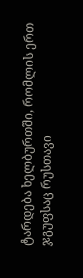ტარდება ხელბურთში, რომლის ერთ ჯგუფსაც რუსთავი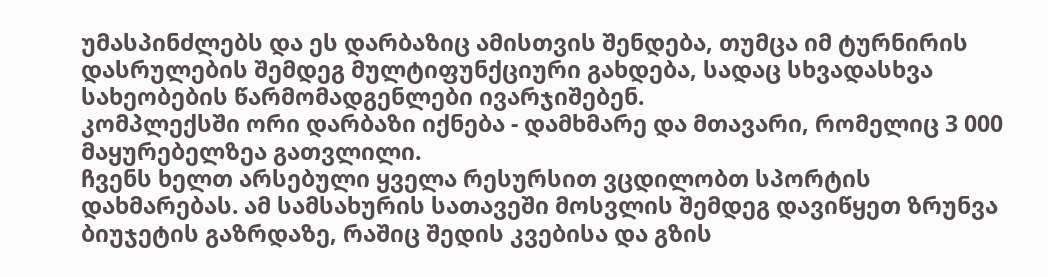უმასპინძლებს და ეს დარბაზიც ამისთვის შენდება, თუმცა იმ ტურნირის დასრულების შემდეგ მულტიფუნქციური გახდება, სადაც სხვადასხვა სახეობების წარმომადგენლები ივარჯიშებენ.
კომპლექსში ორი დარბაზი იქნება - დამხმარე და მთავარი, რომელიც 3 000 მაყურებელზეა გათვლილი.
ჩვენს ხელთ არსებული ყველა რესურსით ვცდილობთ სპორტის დახმარებას. ამ სამსახურის სათავეში მოსვლის შემდეგ დავიწყეთ ზრუნვა ბიუჯეტის გაზრდაზე, რაშიც შედის კვებისა და გზის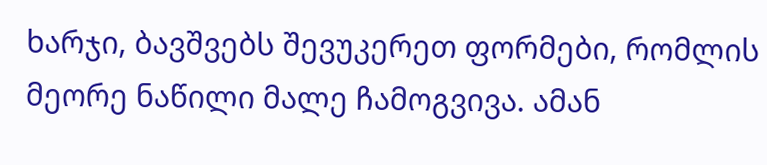ხარჯი, ბავშვებს შევუკერეთ ფორმები, რომლის მეორე ნაწილი მალე ჩამოგვივა. ამან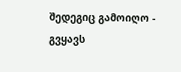შედეგიც გამოიღო - გვყავს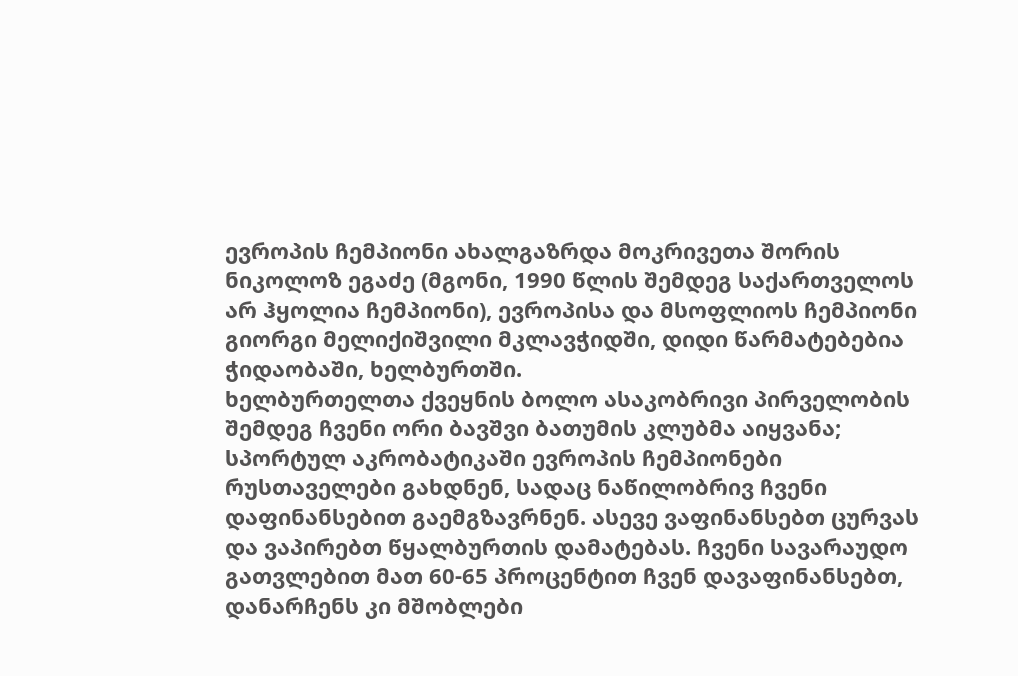ევროპის ჩემპიონი ახალგაზრდა მოკრივეთა შორის ნიკოლოზ ეგაძე (მგონი, 1990 წლის შემდეგ საქართველოს არ ჰყოლია ჩემპიონი), ევროპისა და მსოფლიოს ჩემპიონი გიორგი მელიქიშვილი მკლავჭიდში, დიდი წარმატებებია ჭიდაობაში, ხელბურთში.
ხელბურთელთა ქვეყნის ბოლო ასაკობრივი პირველობის შემდეგ ჩვენი ორი ბავშვი ბათუმის კლუბმა აიყვანა; სპორტულ აკრობატიკაში ევროპის ჩემპიონები რუსთაველები გახდნენ, სადაც ნაწილობრივ ჩვენი დაფინანსებით გაემგზავრნენ. ასევე ვაფინანსებთ ცურვას და ვაპირებთ წყალბურთის დამატებას. ჩვენი სავარაუდო გათვლებით მათ 60-65 პროცენტით ჩვენ დავაფინანსებთ, დანარჩენს კი მშობლები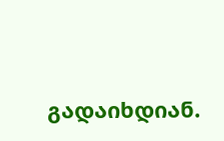გადაიხდიან.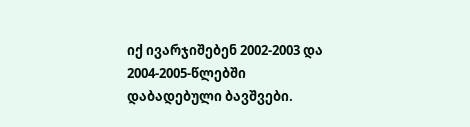იქ ივარჯიშებენ 2002-2003 და 2004-2005-წლებში დაბადებული ბავშვები.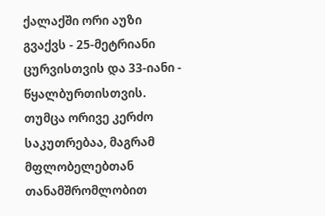ქალაქში ორი აუზი გვაქვს - 25-მეტრიანი ცურვისთვის და 33-იანი - წყალბურთისთვის. თუმცა ორივე კერძო საკუთრებაა, მაგრამ მფლობელებთან თანამშრომლობით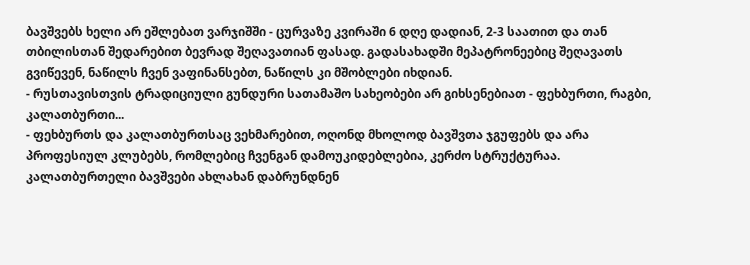ბავშვებს ხელი არ ეშლებათ ვარჯიშში - ცურვაზე კვირაში 6 დღე დადიან, 2-3 საათით და თან თბილისთან შედარებით ბევრად შეღავათიან ფასად. გადასახადში მეპატრონეებიც შეღავათს გვიწევენ, ნაწილს ჩვენ ვაფინანსებთ, ნაწილს კი მშობლები იხდიან.
- რუსთავისთვის ტრადიციული გუნდური სათამაშო სახეობები არ გიხსენებიათ - ფეხბურთი, რაგბი, კალათბურთი...
- ფეხბურთს და კალათბურთსაც ვეხმარებით, ოღონდ მხოლოდ ბავშვთა ჯგუფებს და არა პროფესიულ კლუბებს, რომლებიც ჩვენგან დამოუკიდებლებია, კერძო სტრუქტურაა. კალათბურთელი ბავშვები ახლახან დაბრუნდნენ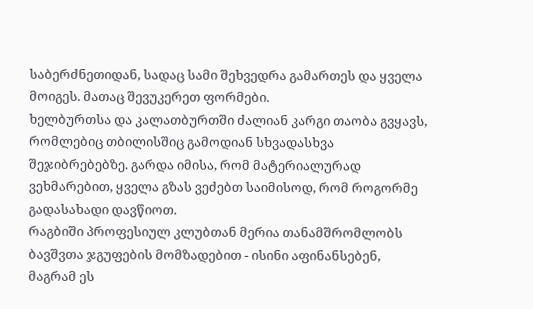საბერძნეთიდან, სადაც სამი შეხვედრა გამართეს და ყველა მოიგეს. მათაც შევუკერეთ ფორმები.
ხელბურთსა და კალათბურთში ძალიან კარგი თაობა გვყავს, რომლებიც თბილისშიც გამოდიან სხვადასხვა შეჯიბრებებზე. გარდა იმისა, რომ მატერიალურად ვეხმარებით, ყველა გზას ვეძებთ საიმისოდ, რომ როგორმე გადასახადი დავწიოთ.
რაგბიში პროფესიულ კლუბთან მერია თანამშრომლობს ბავშვთა ჯგუფების მომზადებით - ისინი აფინანსებენ, მაგრამ ეს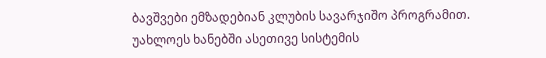ბავშვები ემზადებიან კლუბის სავარჯიშო პროგრამით. უახლოეს ხანებში ასეთივე სისტემის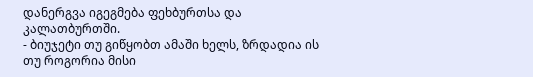დანერგვა იგეგმება ფეხბურთსა და კალათბურთში.
- ბიუჯეტი თუ გიწყობთ ამაში ხელს, ზრდადია ის თუ როგორია მისი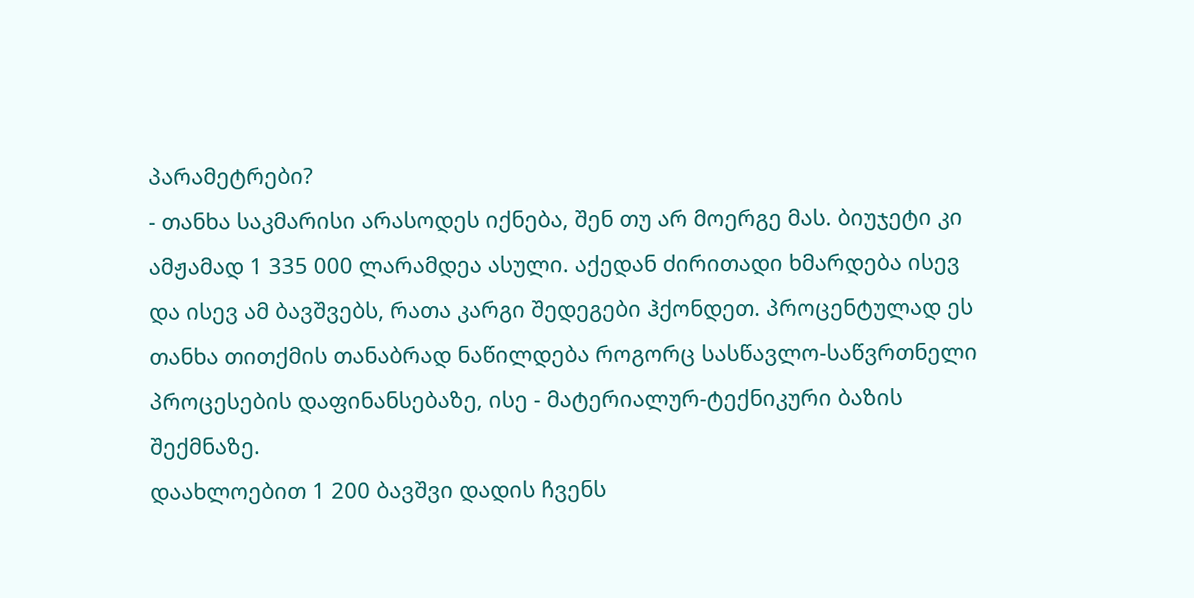პარამეტრები?
- თანხა საკმარისი არასოდეს იქნება, შენ თუ არ მოერგე მას. ბიუჯეტი კი ამჟამად 1 335 000 ლარამდეა ასული. აქედან ძირითადი ხმარდება ისევ და ისევ ამ ბავშვებს, რათა კარგი შედეგები ჰქონდეთ. პროცენტულად ეს თანხა თითქმის თანაბრად ნაწილდება როგორც სასწავლო-საწვრთნელი პროცესების დაფინანსებაზე, ისე - მატერიალურ-ტექნიკური ბაზის შექმნაზე.
დაახლოებით 1 200 ბავშვი დადის ჩვენს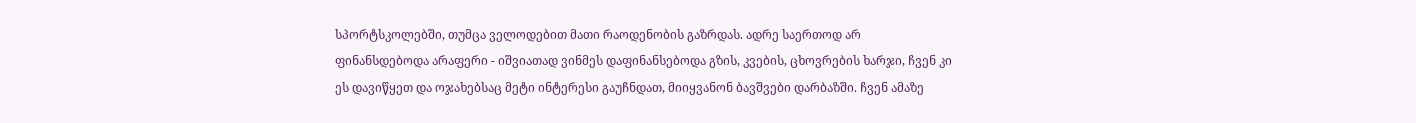სპორტსკოლებში, თუმცა ველოდებით მათი რაოდენობის გაზრდას. ადრე საერთოდ არ ფინანსდებოდა არაფერი - იშვიათად ვინმეს დაფინანსებოდა გზის, კვების, ცხოვრების ხარჯი, ჩვენ კი ეს დავიწყეთ და ოჯახებსაც მეტი ინტერესი გაუჩნდათ, მიიყვანონ ბავშვები დარბაზში. ჩვენ ამაზე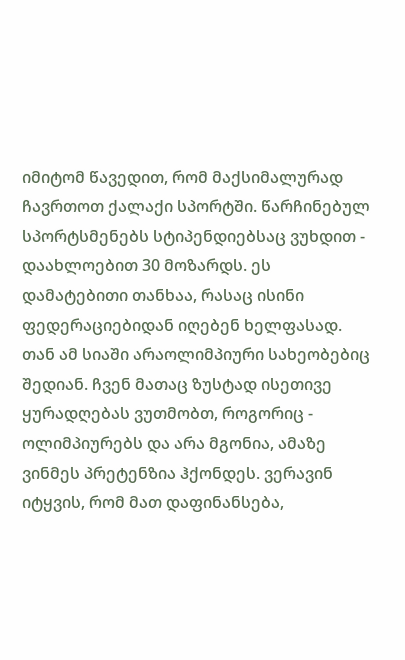იმიტომ წავედით, რომ მაქსიმალურად ჩავრთოთ ქალაქი სპორტში. წარჩინებულ სპორტსმენებს სტიპენდიებსაც ვუხდით - დაახლოებით 30 მოზარდს. ეს დამატებითი თანხაა, რასაც ისინი ფედერაციებიდან იღებენ ხელფასად. თან ამ სიაში არაოლიმპიური სახეობებიც შედიან. ჩვენ მათაც ზუსტად ისეთივე ყურადღებას ვუთმობთ, როგორიც - ოლიმპიურებს და არა მგონია, ამაზე ვინმეს პრეტენზია ჰქონდეს. ვერავინ იტყვის, რომ მათ დაფინანსება,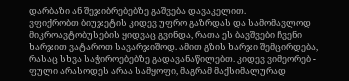დარბაზი ან შეჯიბრებებზე გაშვება დავაკელით.
ვფიქრობთ ბიუჯეტის კიდევ უფრო გაზრდას და სამომავლოდ მიკროავტობუსების ყიდვაც გვინდა, რათა ეს ბავშვები ჩვენი ხარჯით ვატაროთ სავარჯიშოდ. ამით გზის ხარჯი შემცირდება, რასაც სხვა საჭიროებებზე გადავანაწილებთ. კიდევ ვიმეორებ - ფული არასოდეს არაა სამყოფი, მაგრამ მაქსიმალურად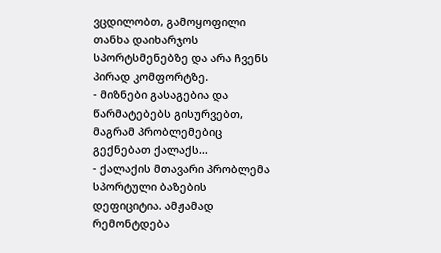ვცდილობთ, გამოყოფილი თანხა დაიხარჯოს სპორტსმენებზე და არა ჩვენს პირად კომფორტზე.
- მიზნები გასაგებია და წარმატებებს გისურვებთ, მაგრამ პრობლემებიც გექნებათ ქალაქს...
- ქალაქის მთავარი პრობლემა სპორტული ბაზების დეფიციტია. ამჟამად რემონტდება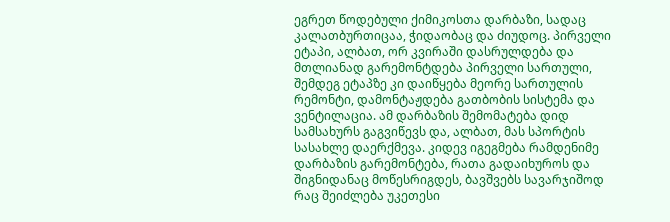ეგრეთ წოდებული ქიმიკოსთა დარბაზი, სადაც კალათბურთიცაა, ჭიდაობაც და ძიუდოც. პირველი ეტაპი, ალბათ, ორ კვირაში დასრულდება და მთლიანად გარემონტდება პირველი სართული, შემდეგ ეტაპზე კი დაიწყება მეორე სართულის რემონტი, დამონტაჟდება გათბობის სისტემა და ვენტილაცია. ამ დარბაზის შემომატება დიდ სამსახურს გაგვიწევს და, ალბათ, მას სპორტის სასახლე დაერქმევა. კიდევ იგეგმება რამდენიმე დარბაზის გარემონტება, რათა გადაიხუროს და შიგნიდანაც მოწესრიგდეს, ბავშვებს სავარჯიშოდ რაც შეიძლება უკეთესი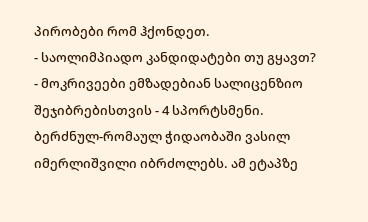პირობები რომ ჰქონდეთ.
- საოლიმპიადო კანდიდატები თუ გყავთ?
- მოკრივეები ემზადებიან სალიცენზიო შეჯიბრებისთვის - 4 სპორტსმენი. ბერძნულ-რომაულ ჭიდაობაში ვასილ იმერლიშვილი იბრძოლებს. ამ ეტაპზე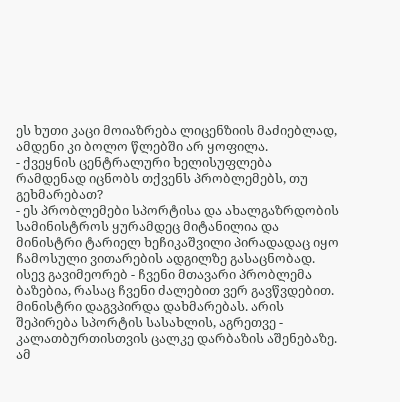ეს ხუთი კაცი მოიაზრება ლიცენზიის მაძიებლად, ამდენი კი ბოლო წლებში არ ყოფილა.
- ქვეყნის ცენტრალური ხელისუფლება რამდენად იცნობს თქვენს პრობლემებს, თუ გეხმარებათ?
- ეს პრობლემები სპორტისა და ახალგაზრდობის სამინისტროს ყურამდეც მიტანილია და მინისტრი ტარიელ ხეჩიკაშვილი პირადადაც იყო ჩამოსული ვითარების ადგილზე გასაცნობად. ისევ გავიმეორებ - ჩვენი მთავარი პრობლემა ბაზებია, რასაც ჩვენი ძალებით ვერ გავწვდებით. მინისტრი დაგვპირდა დახმარებას. არის შეპირება სპორტის სასახლის, აგრეთვე - კალათბურთისთვის ცალკე დარბაზის აშენებაზე. ამ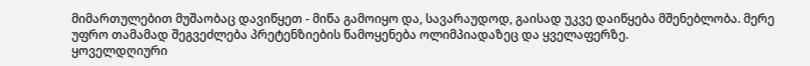მიმართულებით მუშაობაც დავიწყეთ - მიწა გამოიყო და, სავარაუდოდ, გაისად უკვე დაიწყება მშენებლობა. მერე უფრო თამამად შეგვეძლება პრეტენზიების წამოყენება ოლიმპიადაზეც და ყველაფერზე.
ყოველდღიური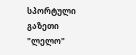სპორტული გაზეთი "ლელო"